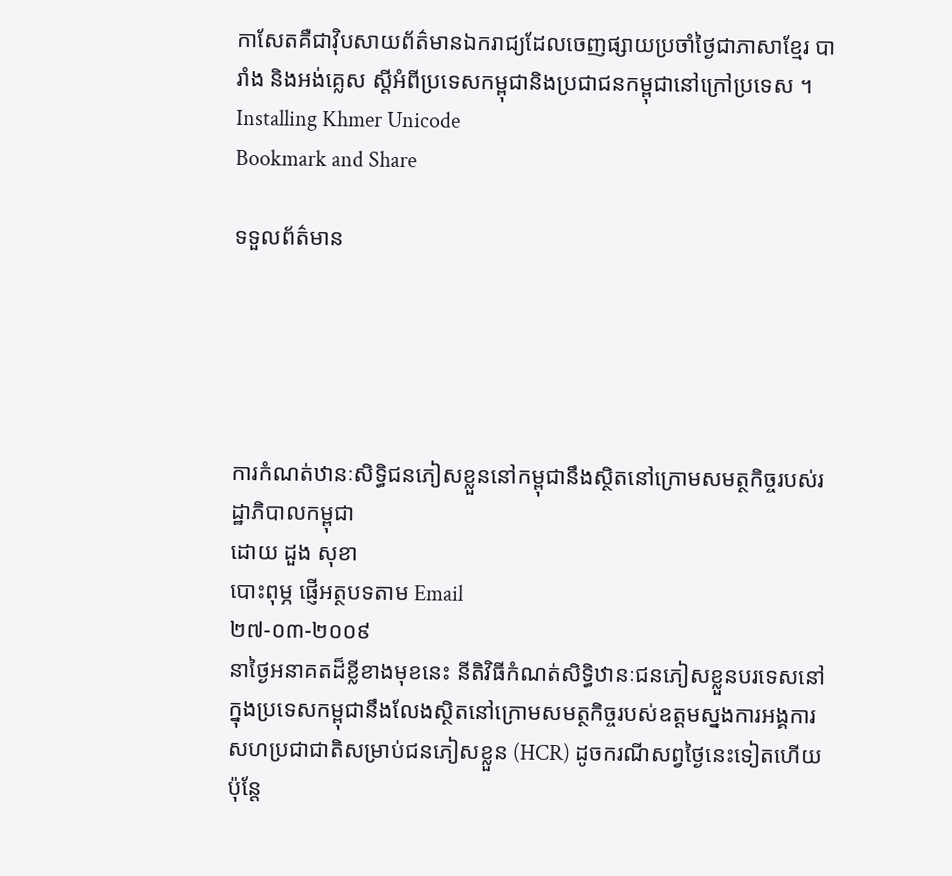កាសែតគឺជាវ៉ិបសាយព័ត៌មានឯករាជ្យដែលចេញផ្សាយប្រចាំថ្ងៃជាភាសាខ្មែរ បារាំង និងអង់គ្លេស ស្តីអំពីប្រទេសកម្ពុជានិងប្រជាជនកម្ពុជានៅក្រៅប្រទេស ។
Installing Khmer Unicode
Bookmark and Share

ទទួលព័ត៌មាន





ការកំណត់ឋានៈសិទ្ធិជនភៀសខ្លួននៅកម្ពុជានឹងស្ថិតនៅក្រោមសមត្ថកិច្ចរបស់រដ្ឋាភិបាលកម្ពុជា
ដោយ ដួង សុខា
បោះពុម្ភ ផ្ញើអត្ថបទតាម Email
២៧-០៣-២០០៩
នាថ្ងៃអនាគតដ៏ខ្លីខាងមុខនេះ នីតិវិធីកំណត់សិទ្ធិឋានៈជនភៀសខ្លួនបរទេសនៅក្នុងប្រទេសកម្ពុជានឹងលែងស្ថិតនៅក្រោមសមត្ថកិច្ចរបស់ឧត្តមស្នងការអង្គការសហប្រជាជាតិសម្រាប់ជនភៀសខ្លួន (HCR) ដូចករណីសព្វថ្ងៃនេះទៀតហើយ ប៉ុន្តែ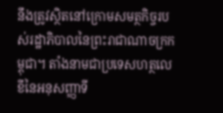នឹងត្រូវស្ថិតនៅក្រោមសមត្ថកិច្ចរបស់រដ្ឋាភិបាលនៃព្រះរាជាណាចក្រកម្ពុជា។ តាំងនាមជាប្រទេសហត្ថលេខីនៃអនុសញ្ញាទី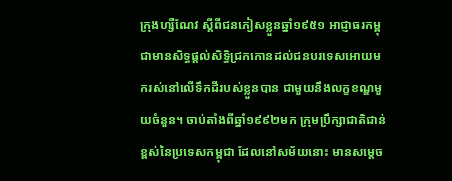ក្រុងហ្សឺណែវ ស្តីពីជនភៀសខ្លួនឆ្នាំ១៩៥១ អាជ្ញាធរកម្ពុជាមានសិទ្ធផ្តល់សិទ្ធិជ្រកកោនដល់ជនបរទេសអោយមករស់នៅលើទឹកដីរបស់ខ្លួនបាន ជាមួយនឹងលក្ខខណ្ឌមួយចំនួន។ ចាប់តាំងពីឆ្នាំ១៩៩២មក ក្រុមប្រឹក្សាជាតិជាន់ខ្ពស់នៃប្រទេសកម្ពុជា ដែលនៅសម័យនោះ មានសម្តេច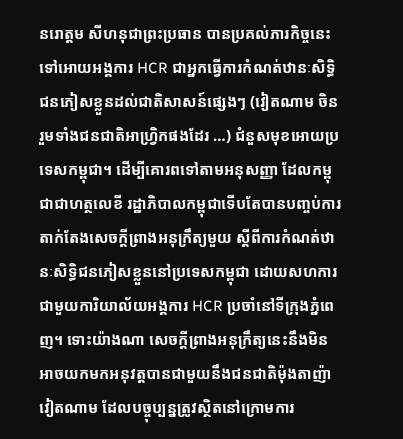នរោត្តម សីហនុជាព្រះប្រធាន បានប្រគល់ភារកិច្ចនេះទៅអោយអង្គការ HCR ជាអ្នកធ្វើការកំណត់ឋានៈសិទ្ធិជនភៀសខ្លួនដល់ជាតិសាសន៍ផ្សេងៗ (វៀតណាម ចិន រួមទាំងជនជាតិអាហ្រ្វិកផងដែរ …) ជំនួសមុខអោយប្រទេសកម្ពុជា។ ដើម្បីគោរពទៅតាមអនុសញ្ញា ដែលកម្ពុជាជាហត្ថលេខី រដ្ឋាភិបាលកម្ពុជាទើបតែបានបញ្ចប់ការតាក់តែងសេចក្តីព្រាងអនុក្រឹត្យមួយ ស្តីពីការកំណត់ឋានៈសិទ្ធិជនភៀសខ្លួននៅប្រទេសកម្ពុជា ដោយសហការជាមួយការិយាល័យអង្គការ HCR ប្រចាំនៅទីក្រុងភ្នំពេញ។ ទោះយ៉ាងណា សេចក្តីព្រាងអនុក្រឹត្យនេះនឹងមិនអាចយកមកអនុវត្តបានជាមួយនឹងជនជាតិម៉ុងតាញ៉ាវៀតណាម ដែលបច្ចុប្បន្នត្រូវស្ថិតនៅក្រោមការ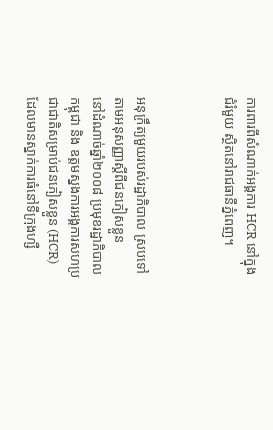ការពារពីសំណាក់អង្គការ HCR នៅក្នុងជំរំមួយ ស្ថិតនៅរាជធានីភ្នំពេញ។



អនុក្រឹត្យមួយរបស់រដ្ឋាភិបាល ស្របទៅតាមអនុសញ្ញាស្តីពីជនភៀសខ្លួន
នៅដំណាច់ឆ្នាំ២០០៨ ប្រមុខរដ្ឋាភិបាលកម្ពុជា និង ឧត្តមស្នងការអង្គការសហប្រជាជាតិសម្រាប់ជនភៀសខ្លួន (HCR)  ដែលមានស្នាក់ការធំនៅទីក្រុងហ្សឺ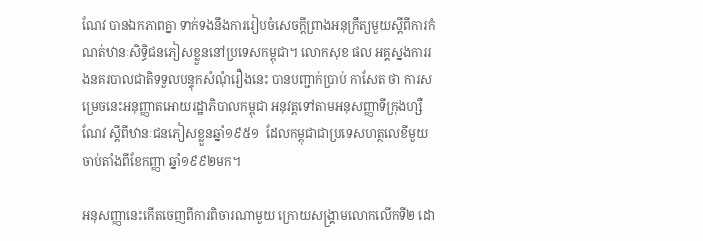ណែវ បានឯកភាពគ្នា ទាក់ទងនឹងការរៀបចំសេចក្តីព្រាងអនុក្រឹត្យមួយស្តីពីការកំណត់ឋានៈសិទ្ធិជនភៀសខ្លួននៅប្រទេសកម្ពុជា។ លោកសុខ ផល អគ្គស្នងការរងនគរបាលជាតិទទួលបន្ទុកសំណុំរឿងនេះ បានបញ្ជាក់ប្រាប់ កាសែត ថា ការសម្រេចនេះអនុញ្ញាតអោយរដ្ឋាភិបាលកម្ពុជា អនុវត្តទៅតាមអនុសញ្ញាទីក្រុងហ្សឺណែវ ស្តីពីឋានៈជនភៀសខ្លួនឆ្នាំ១៩៥១  ដែលកម្ពុជាជាប្រទេសហត្ថលេខីមួយ ចាប់តាំងពីខែកញ្ញា ឆ្នាំ១៩៩២មក។

អនុសញ្ញានេះកើតចេញពីការពិចារណាមួយ ក្រោយសង្គ្រាមលោកលើកទី២ ដោ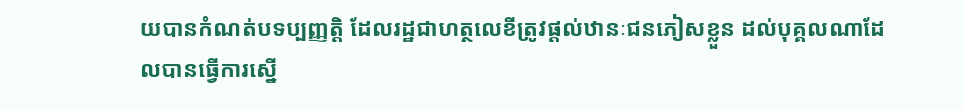យបានកំណត់បទប្បញ្ញត្តិ ដែលរដ្ឋជាហត្ថលេខីត្រូវផ្តល់ឋានៈជនភៀសខ្លួន ដល់បុគ្គលណាដែលបានធ្វើការស្នើ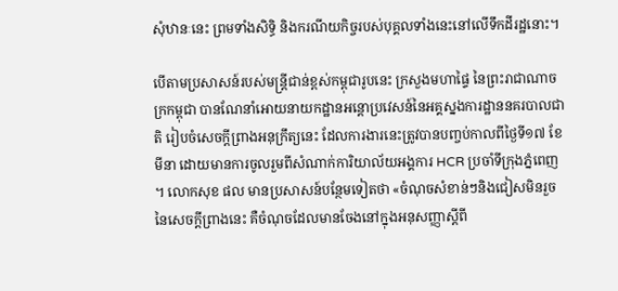សុំឋានៈនេះ ព្រមទាំងសិទ្ធិ និងករណីយកិច្ចរបស់បុគ្គលទាំងនេះនៅលើទឹកដីរដ្ឋនោះ។

បើតាមប្រសាសន៍របស់មន្រ្តីជាន់ខ្ពស់កម្ពុជារូបនេះ ក្រសួងមហាផ្ទៃ នៃព្រះរាជាណាចក្រកម្ពុជា បានណែនាំអោយនាយកដ្ឋានអន្តោប្រវេសន៍នៃអគ្គស្នងការដ្ឋាននគរបាលជាតិ រៀបចំសេចក្តីព្រាងអនុក្រឹត្យនេះ ដែលការងារនេះត្រូវបានបញ្ចប់កាលពីថ្ងៃទី១៧ ខែមីនា ដោយមានការចូលរួមពីសំណាក់ការិយាល័យអង្គការ HCR ប្រចាំទីក្រុងភ្នំពេញ។ លោកសុខ ផល មានប្រសាសន៍បន្ថែមទៀតថា «ចំណុចសំខាន់ៗនិងជៀសមិនរួចនៃសេចក្តីព្រាងនេះ គឺចំណុចដែលមានចែងនៅក្នុងអនុសញ្ញាស្តីពី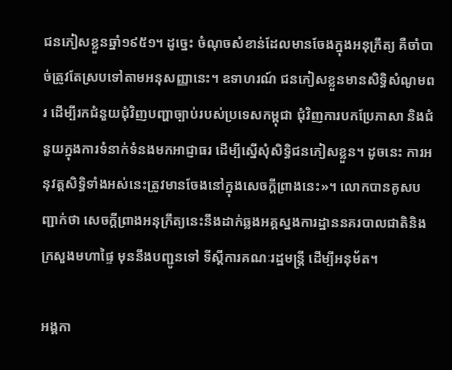ជនភៀសខ្លួនឆ្នាំ១៩៥១។ ដូច្នេះ ចំណុចសំខាន់ដែលមានចែងក្នុងអនុក្រឹត្យ គឺចាំបាច់ត្រូវតែស្របទៅតាមអនុសញ្ញានេះ។ ឧទាហរណ៍ ជនភៀសខ្លួនមានសិទ្ធិសំណូមពរ ដើម្បីរកជំនួយជុំវិញបញ្ហាច្បាប់របស់ប្រទេសកម្ពុជា ជុំវិញការបកប្រែភាសា និងជំនួយក្នុងការទំនាក់ទំនងមកអាជ្ញាធរ ដើម្បីស្នើសុំសិទ្ធិជនភៀសខ្លួន។ ដូចនេះ ការអនុវត្តសិទ្ធិទាំងអស់នេះត្រូវមានចែងនៅក្នុងសេចក្តីព្រាងនេះ»។ លោកបានគូសបញ្ជាក់ថា សេចក្តីព្រាងអនុក្រឹត្យនេះនឹងដាក់ឆ្លងអគ្គស្នងការដ្ឋាននគរបាលជាតិនិង ក្រសួងមហាផ្ទៃ មុននឹងបញ្ជូនទៅ ទីស្តីការគណៈរដ្ឋមន្រ្តី ដើម្បីអនុម័ត។

អង្គកា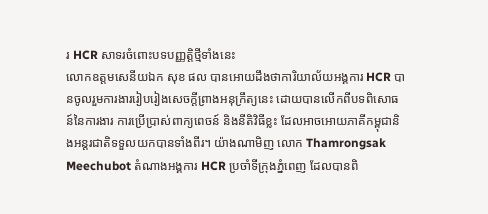រ HCR សាទរចំពោះបទបញ្ញត្តិថ្មីទាំងនេះ
លោកឧត្តមសេនីយឯក សុខ ផល បានអោយដឹងថាការិយាល័យអង្គការ HCR បានចូលរួមការងាររៀបរៀងសេចក្តីព្រាងអនុក្រឹត្យនេះ ដោយបានលើកពីបទពិសោធន៍នៃការងារ ការប្រើប្រាស់ពាក្យពេចន៍ និងនីតិវិធីខ្លះ ដែលអាចអោយភាគីកម្ពុជានិងអន្តរជាតិទទួលយកបានទាំងពីរ។ យ៉ាងណាមិញ លោក Thamrongsak Meechubot តំណាងអង្គការ HCR ប្រចាំទីក្រុងភ្នំពេញ ដែលបានពិ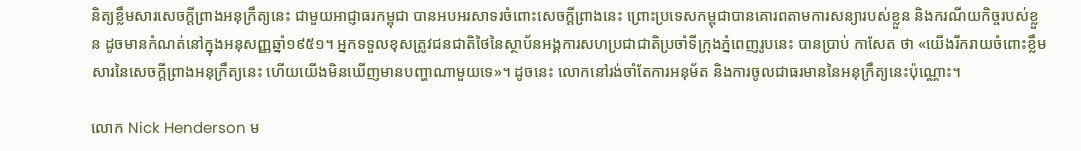និត្យខ្លឹមសារសេចក្តីព្រាងអនុក្រឹត្យនេះ ជាមួយអាជ្ញាធរកម្ពុជា បានអបអរសាទរចំពោះសេចក្តីព្រាងនេះ ព្រោះប្រទេសកម្ពុជាបានគោរពតាមការសន្យារបស់ខ្លួន និងករណីយកិច្ចរបស់ខ្លួន ដូចមានកំណត់នៅក្នុងអនុសញ្ញឆ្នាំ១៩៥១។ អ្នកទទួលខុសត្រូវជនជាតិថៃនៃស្ថាប័នអង្គការសហប្រជាជាតិប្រចាំទីក្រុងភ្នំពេញរូបនេះ បានប្រាប់ កាសែត ថា «យើងរីករាយចំពោះខ្លឹមសារនៃសេចក្តីព្រាងអនុក្រឹត្យនេះ ហើយយើងមិនឃើញមានបញ្ហាណាមួយទេ»។ ដូចនេះ លោកនៅរង់ចាំតែការអនុម័ត និងការចូលជាធរមាននៃអនុក្រឹត្យនេះប៉ុណ្ណោះ។

លោក Nick Henderson ម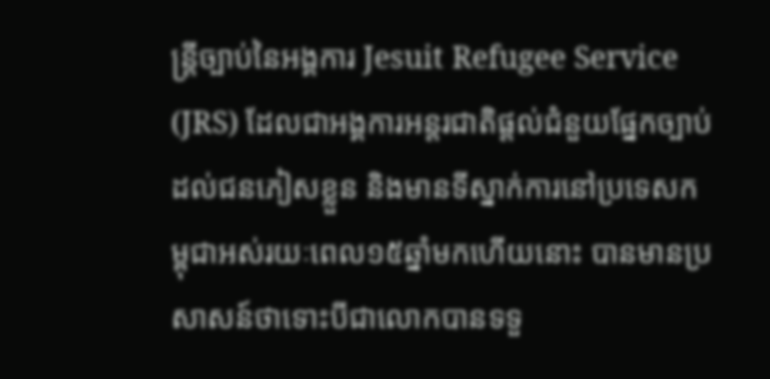ន្រ្តីច្បាប់នៃអង្គការ Jesuit Refugee Service (JRS) ដែលជាអង្គការអន្តរជាតិផ្តល់ជំនួយផ្នែកច្បាប់ដល់ជនភៀសខ្លួន និងមានទីស្នាក់ការនៅប្រទេសកម្ពុជាអស់រយៈពេល១៥ឆ្នាំមកហើយនោះ បានមានប្រសាសន៍ថាទោះបីជាលោកបានទទួ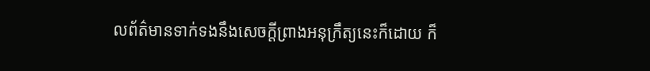លព័ត៌មានទាក់ទងនឹងសេចក្តីព្រាងអនុក្រឹត្យនេះក៏ដោយ ក៏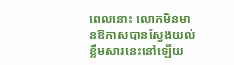ពេលនោះ លោកមិនមានឱកាសបានស្វែងយល់ខ្លឹមសារនេះនៅឡើយ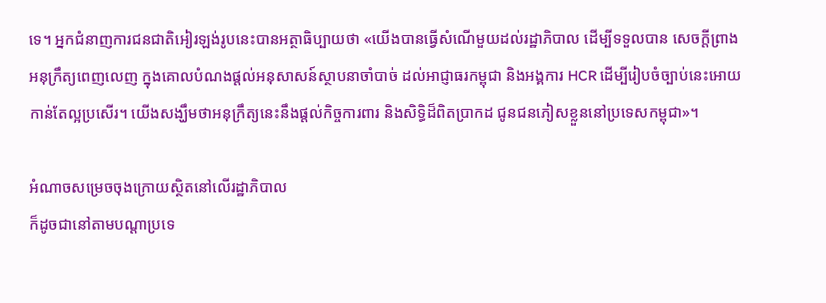ទេ។ អ្នកជំនាញការជនជាតិអៀរឡង់រូបនេះបានអត្ថាធិប្បាយថា «យើងបានធ្វើសំណើមួយដល់រដ្ឋាភិបាល ដើម្បីទទួលបាន សេចក្តីព្រាងអនុក្រឹត្យពេញលេញ ក្នុងគោលបំណងផ្តល់អនុសាសន៍ស្ថាបនាចាំបាច់ ដល់អាជ្ញាធរកម្ពុជា និងអង្គការ HCR ដើម្បីរៀបចំច្បាប់នេះអោយកាន់តែល្អប្រសើរ។ យើងសង្ឃឹមថាអនុក្រឹត្យនេះនឹងផ្តល់កិច្ចការពារ និងសិទ្ធិដ៏ពិតប្រាកដ ជូនជនភៀសខ្លួននៅប្រទេសកម្ពុជា»។

អំណាចសម្រេចចុងក្រោយស្ថិតនៅលើរដ្ឋាភិបាល
ក៏ដូចជានៅតាមបណ្តាប្រទេ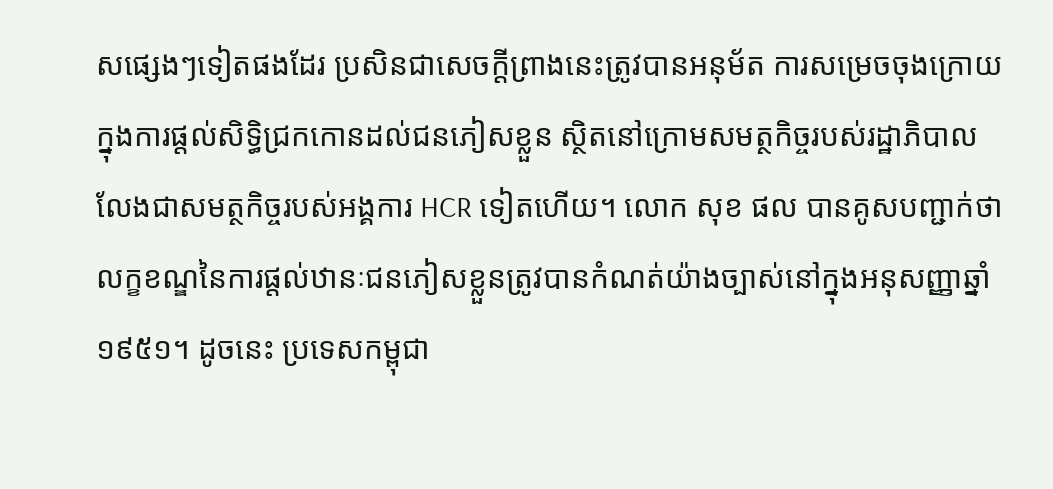សផ្សេងៗទៀតផងដែរ ប្រសិនជាសេចក្តីព្រាងនេះត្រូវបានអនុម័ត ការសម្រេចចុងក្រោយ ក្នុងការផ្តល់សិទ្ធិជ្រកកោនដល់ជនភៀសខ្លួន ស្ថិតនៅក្រោមសមត្ថកិច្ចរបស់រដ្ឋាភិបាល លែងជាសមត្ថកិច្ចរបស់អង្គការ HCR ទៀតហើយ។ លោក សុខ ផល បានគូសបញ្ជាក់ថា លក្ខខណ្ឌនៃការផ្តល់ឋានៈជនភៀសខ្លួនត្រូវបានកំណត់យ៉ាងច្បាស់នៅក្នុងអនុសញ្ញាឆ្នាំ១៩៥១។ ដូចនេះ ប្រទេសកម្ពុជា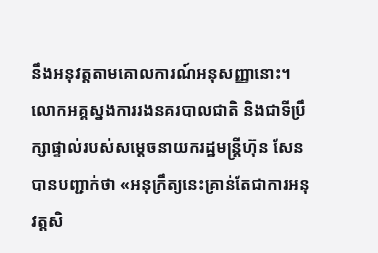នឹងអនុវត្តតាមគោលការណ៍អនុសញ្ញានោះ។ លោកអគ្គស្នងការរងនគរបាលជាតិ និងជាទីប្រឹក្សាផ្ទាល់របស់សម្តេចនាយករដ្ឋមន្រ្តីហ៊ុន សែន បានបញ្ជាក់ថា «អនុក្រឹត្យនេះគ្រាន់តែជាការអនុវត្តសិ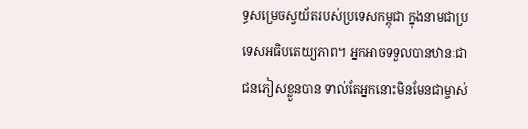ទ្ធសម្រេចស្វយ័តរបស់ប្រទេសកម្ពុជា ក្នុងនាមជាប្រទេសអធិបតេយ្យភាព។ អ្នកអាចទទួលបានឋានៈជាជនភៀសខ្លួនបាន ទាល់តែអ្នកនោះមិនមែនជាម្ចាស់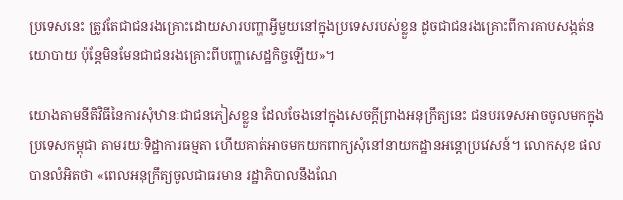ប្រទេសនេះ ត្រូវតែជាជនរងគ្រោះដោយសារបញ្ហាអ្វីមួយនៅក្នុងប្រទេសរបស់ខ្លួន ដូចជាជនរងគ្រោះពីការគាបសង្កត់នយោបាយ ប៉ុន្តែមិនមែនជាជនរងគ្រោះពីបញ្ហាសេដ្ឋកិច្ចឡើយ»។

យោងតាមនីតិវិធីនៃការសុំឋានៈជាជនភៀសខ្លួន ដែលចែងនៅក្នុងសេចក្តីព្រាងអនុក្រឹត្យនេះ ជនបរទេសអាចចូលមកក្នុងប្រទេសកម្ពុជា តាមរយៈទិដ្ឋាការធម្មតា ហើយគាត់អាចមកយកពាក្យសុំនៅនាយកដ្ឋានអន្តោប្រវេសន៍។ លោកសុខ ផលបានលំអិតថា «ពេលអនុក្រឹត្យចូលជាធរមាន រដ្ឋាភិបាលនឹងណែ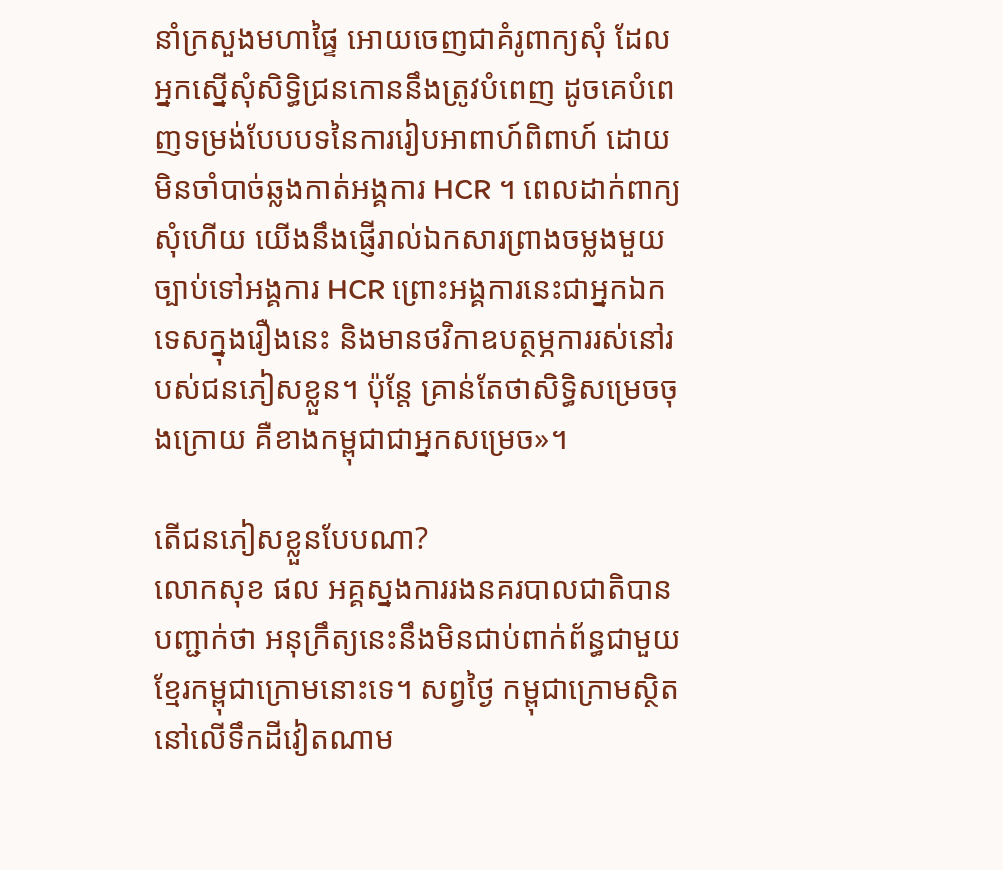នាំក្រសួងមហាផ្ទៃ អោយចេញជាគំរូពាក្យសុំ ដែលអ្នកស្នើសុំសិទ្ធិជ្រនកោននឹងត្រូវបំពេញ ដូចគេបំពេញទម្រង់បែបបទនៃការរៀបអាពាហ៍ពិពាហ៍ ដោយមិនចាំបាច់ឆ្លងកាត់អង្គការ HCR ។ ពេលដាក់ពាក្យសុំហើយ យើងនឹងផ្ញើរាល់ឯកសារព្រាងចម្លងមួយច្បាប់ទៅអង្គការ HCR ព្រោះអង្គការនេះជាអ្នកឯកទេសក្នុងរឿងនេះ និងមានថវិកាឧបត្ថម្ភការរស់នៅរបស់ជនភៀសខ្លួន។ ប៉ុន្តែ គ្រាន់តែថាសិទ្ធិសម្រេចចុងក្រោយ គឺខាងកម្ពុជាជាអ្នកសម្រេច»។

តើជនភៀសខ្លួនបែបណា?
លោកសុខ ផល អគ្គស្នងការរងនគរបាលជាតិបានបញ្ជាក់ថា អនុក្រឹត្យនេះនឹងមិនជាប់ពាក់ព័ន្ធជាមួយខ្មែរកម្ពុជាក្រោមនោះទេ។ សព្វថ្ងៃ កម្ពុជាក្រោមស្ថិតនៅលើទឹកដីវៀតណាម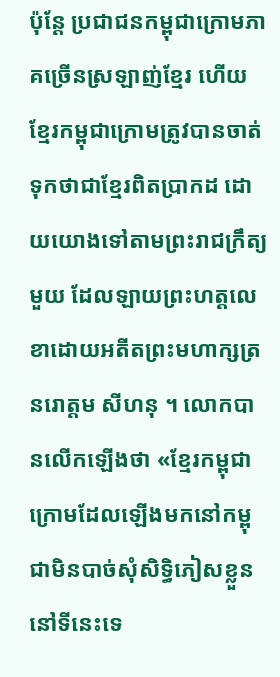ប៉ុន្តែ ប្រជាជនកម្ពុជាក្រោមភាគច្រើនស្រឡាញ់ខ្មែរ ហើយខ្មែរកម្ពុជាក្រោមត្រូវបានចាត់ទុកថាជាខ្មែរពិតប្រាកដ ដោយយោងទៅតាមព្រះរាជក្រឹត្យមួយ ដែលឡាយព្រះហត្តលេខាដោយអតីតព្រះមហាក្សត្រ នរោត្តម សីហនុ ។ លោកបានលើកឡើងថា «ខ្មែរកម្ពុជាក្រោមដែលឡើងមកនៅកម្ពុជាមិនបាច់សុំសិទ្ធិភៀសខ្លួននៅទីនេះទេ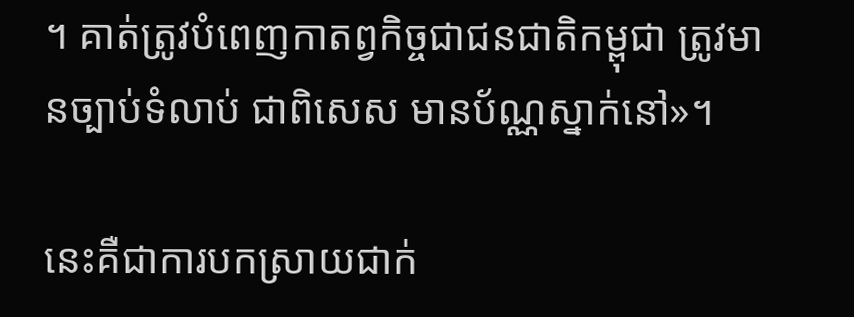។ គាត់ត្រូវបំពេញកាតព្វកិច្ចជាជនជាតិកម្ពុជា ត្រូវមានច្បាប់ទំលាប់ ជាពិសេស មានប័ណ្ណស្នាក់នៅ»។

នេះគឺជាការបកស្រាយជាក់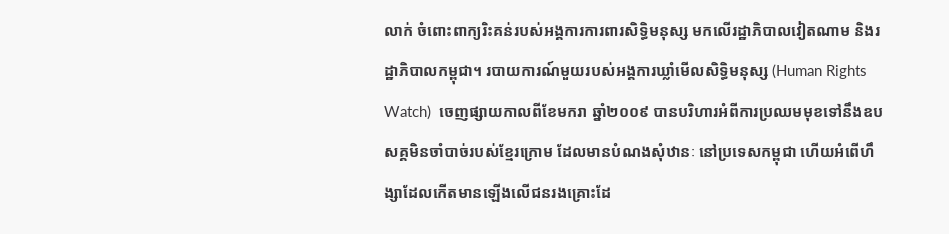លាក់ ចំពោះពាក្យរិះគន់របស់អង្គការការពារសិទ្ធិមនុស្ស មកលើរដ្ឋាភិបាលវៀតណាម និងរដ្ឋាភិបាលកម្ពុជា។ របាយការណ៍មួយរបស់អង្គការឃ្លាំមើលសិទ្ធិមនុស្ស (Human Rights Watch)  ចេញផ្សាយកាលពីខែមករា ឆ្នាំ២០០៩ បានបរិហារអំពីការប្រឈមមុខទៅនឹងឧបសគ្គមិនចាំបាច់របស់ខ្មែរក្រោម ដែលមានបំណងសុំឋានៈ នៅប្រទេសកម្ពុជា ហើយអំពើហឹង្សាដែលកើតមានឡើងលើជនរងគ្រោះដែ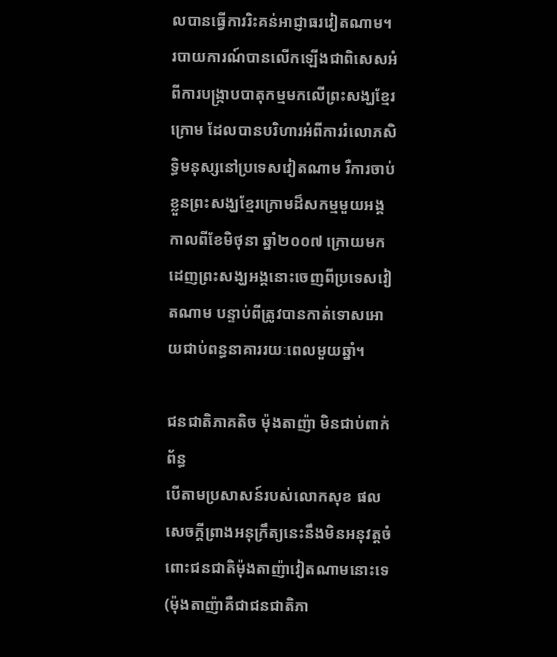លបានធ្វើការរិះគន់អាជ្ញាធរវៀតណាម។ របាយការណ៍បានលើកឡើងជាពិសេសអំពីការបង្ក្រាបបាតុកម្មមកលើព្រះសង្ឃខ្មែរក្រោម ដែលបានបរិហារអំពីការរំលោភសិទ្ធិមនុស្សនៅប្រទេសវៀតណាម រឺការចាប់ខ្លួនព្រះសង្ឃខ្មែរក្រោមដ៏សកម្មមួយអង្គ កាលពីខែមិថុនា ឆ្នាំ២០០៧ ក្រោយមកដេញព្រះសង្ឃអង្គនោះចេញពីប្រទេសវៀតណាម បន្ទាប់ពីត្រូវបានកាត់ទោសអោយជាប់ពន្ធនាគាររយៈពេលមួយឆ្នាំ។

ជនជាតិភាគតិច ម៉ុងតាញ៉ា មិនជាប់ពាក់ព័ន្ធ
បើតាមប្រសាសន៍របស់លោកសុខ ផល សេចក្តីព្រាងអនុក្រឹត្យនេះនឹងមិនអនុវត្តចំពោះជនជាតិម៉ុងតាញ៉ាវៀតណាមនោះទេ (ម៉ុងតាញ៉ាគឺជាជនជាតិភា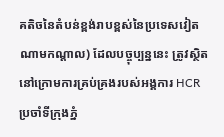គតិចនៃតំបន់ខ្ពង់រាបខ្ពស់នៃប្រទេសវៀតណាមកណ្តាល) ដែលបច្ចុប្បន្ននេះ ត្រូវស្ថិតនៅក្រោមការគ្រប់គ្រងរបស់អង្គការ HCR  ប្រចាំទីក្រុងភ្នំ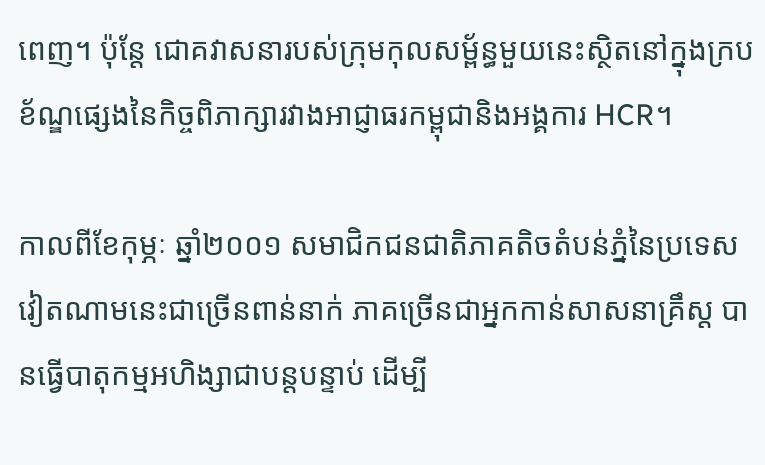ពេញ។ ប៉ុន្តែ ជោគវាសនារបស់ក្រុមកុលសម្ព័ន្ធមួយនេះស្ថិតនៅក្នុងក្របខ័ណ្ឌផ្សេងនៃកិច្ចពិភាក្សារវាងអាជ្ញាធរកម្ពុជានិងអង្គការ HCR។

កាលពីខែកុម្ភៈ ឆ្នាំ២០០១ សមាជិកជនជាតិភាគតិចតំបន់ភ្នំនៃប្រទេសវៀតណាមនេះជាច្រើនពាន់នាក់ ភាគច្រើនជាអ្នកកាន់សាសនាគ្រឹស្ត បានធ្វើបាតុកម្មអហិង្សាជាបន្តបន្ទាប់ ដើម្បី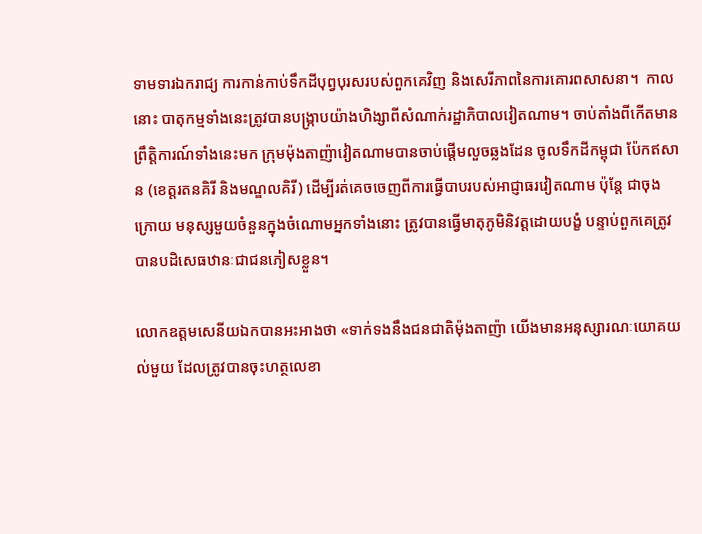ទាមទារឯករាជ្យ ការកាន់កាប់ទឹកដីបុព្វបុរសរបស់ពួកគេវិញ និងសេរីភាពនៃការគោរពសាសនា។  កាលនោះ បាតុកម្មទាំងនេះត្រូវបានបង្រ្កាបយ៉ាងហិង្សាពីសំណាក់រដ្ឋាភិបាលវៀតណាម។ ចាប់តាំងពីកើតមានព្រឹត្តិការណ៍ទាំងនេះមក ក្រុមម៉ុងតាញ៉ាវៀតណាមបានចាប់ផ្តើមលួចឆ្លងដែន ចូលទឹកដីកម្ពុជា ប៉ែកឥសាន (ខេត្តរតនគិរី និងមណ្ឌលគិរី) ដើម្បីរត់គេចចេញពីការធ្វើបាបរបស់អាជ្ញាធរវៀតណាម ប៉ុន្តែ ជាចុងក្រោយ មនុស្សមួយចំនួនក្នុងចំណោមអ្នកទាំងនោះ ត្រូវបានធ្វើមាតុភូមិនិវត្តដោយបង្ខំ បន្ទាប់ពួកគេត្រូវបានបដិសេធឋានៈជាជនភៀសខ្លួន។

លោកឧត្តមសេនីយឯកបានអះអាងថា «ទាក់ទងនឹងជនជាតិម៉ុងតាញ៉ា យើងមានអនុស្សារណៈយោគយល់មួយ ដែលត្រូវបានចុះហត្ថលេខា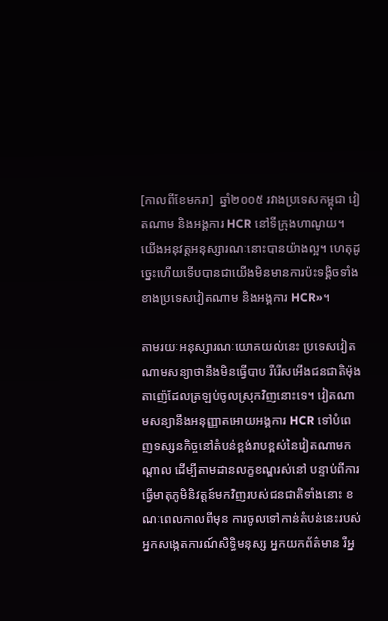[កាលពីខែមករា]  ឆ្នាំ២០០៥ រវាងប្រទេសកម្ពុជា វៀតណាម និងអង្គការ HCR នៅទីក្រុងហាណូយ។ យើងអនុវត្តអនុស្សារណៈនោះបានយ៉ាងល្អ។ ហេតុដូច្នេះហើយទើបបានជាយើងមិនមានការប៉ះទង្គិចទាំងខាងប្រទេសវៀតណាម និងអង្គការ HCR»។

តាមរយៈអនុស្សារណៈយោគយល់នេះ ប្រទេសវៀតណាមសន្យាថានឹងមិនធ្វើបាប រឺរើសអើងជនជាតិម៉ុងតាញ៉េដែលត្រឡប់ចូលស្រុកវិញនោះទេ។ វៀតណាមសន្យានឹងអនុញ្ញាតអោយអង្គការ HCR ទៅបំពេញទស្សនកិច្ចនៅតំបន់ខ្ពង់រាបខ្ពស់នៃវៀតណាមកណ្តាល ដើម្បីតាមដានលក្ខខណ្ឌរស់នៅ បន្ទាប់ពីការធ្វើមាតុភូមិនិវត្តន៍មកវិញរបស់ជនជាតិទាំងនោះ ខណៈពេលកាលពីមុន ការចូលទៅកាន់តំបន់នេះរបស់អ្នកសង្កេតការណ៍សិទ្ធិមនុស្ស អ្នកយកព័ត៌មាន រឺអ្ន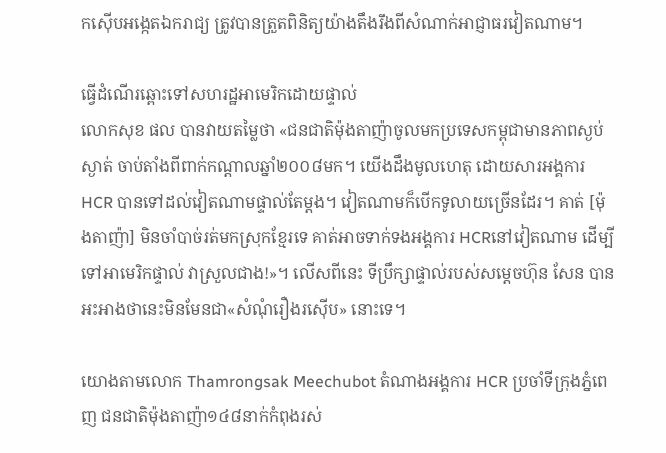កស៊ើបអង្កេតឯករាជ្យ ត្រូវបានត្រួតពិនិត្យយ៉ាងតឹងរឹងពីសំណាក់អាជ្ញាធរវៀតណាម។

ធ្វើដំណើរឆ្ពោះទៅសហរដ្ឋអាមេរិកដោយផ្ទាល់
លោកសុខ ផល បានវាយតម្លៃថា «ជនជាតិម៉ុងតាញ៉ាចូលមកប្រទេសកម្ពុជាមានភាពស្ងប់ស្ងាត់ ចាប់តាំងពីពាក់កណ្តាលឆ្នាំ២០០៨មក។ យើងដឹងមូលហេតុ ដោយសារអង្គការ HCR បានទៅដល់វៀតណាមផ្ទាល់តែម្តង។ វៀតណាមក៏បើកទូលាយច្រើនដែរ។ គាត់ [ម៉ុងតាញ៉ា] មិនចាំបាច់រត់មកស្រុកខ្មែរទេ គាត់អាចទាក់ទងអង្គការ HCRនៅវៀតណាម ដើម្បីទៅអាមេរិកផ្ទាល់ វាស្រួលជាង!»។ លើសពីនេះ ទីប្រឹក្សាផ្ទាល់របស់សម្តេចហ៊ុន សែន បានអះអាងថានេះមិនមែនជា«សំណុំរឿងរស៊ើប» នោះទេ។

យោងតាមលោក Thamrongsak Meechubot តំណាងអង្គការ HCR ប្រចាំទីក្រុងភ្នំពេញ ជនជាតិម៉ុងតាញ៉ា១៤៨នាក់កំពុងរស់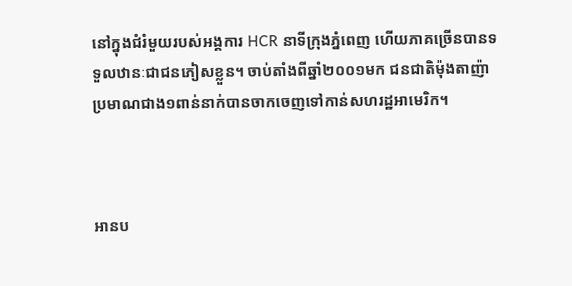នៅក្នុងជំរំមួយរបស់អង្គការ HCR នាទីក្រុងភ្នំពេញ ហើយភាគច្រើនបានទទួលឋានៈជាជនភៀសខ្លួន។ ចាប់តាំងពីឆ្នាំ២០០១មក ជនជាតិម៉ុងតាញ៉ាប្រមាណជាង១ពាន់នាក់បានចាកចេញទៅកាន់សហរដ្ឋអាមេរិក។



អានប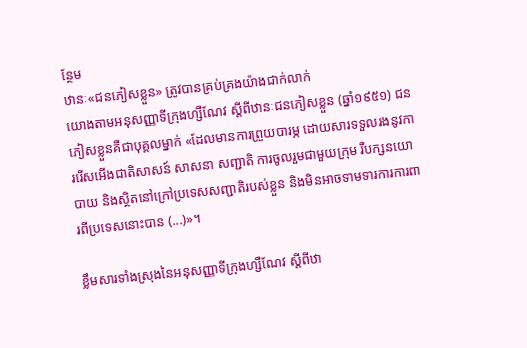ន្ថែម
ឋានៈ«ជនភៀសខ្លួន» ត្រូវបានគ្រប់គ្រងយ៉ាងជាក់លាក់
យោងតាមអនុសញ្ញាទីក្រុងហ្សឺណែវ ស្តីពីឋានៈជនភៀសខ្លួន (ឆ្នាំ១៩៥១) ជនភៀសខ្លួនគឺជាបុគ្គលម្នាក់ «ដែលមានការព្រួយបារម្ភ ដោយសារទទួលរងនូវការរើសអើងជាតិសាសន៍ សាសនា សញ្ជាតិ ការចូលរួមជាមួយក្រុម រឺបក្សនយោបាយ និងស្ថិតនៅក្រៅប្រទេសសញ្ជាតិរបស់ខ្លួន និងមិនអាចទាមទារការការពារពីប្រទេសនោះបាន (...)»។

ខ្លឹមសារទាំងស្រុងនៃអនុសញ្ញាទីក្រុងហ្សឺណែវ ស្តីពីឋា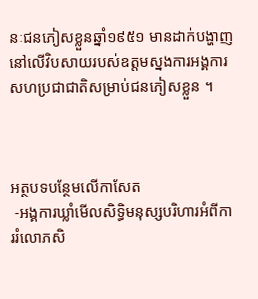នៈជនភៀសខ្លួនឆ្នាំ១៩៥១ មានដាក់បង្ហាញនៅលើវិបសាយរបស់ឧត្តមស្នងការអង្គការសហប្រជាជាតិសម្រាប់ជនភៀសខ្លួន ។



អត្ថបទបន្ថែមលើកាសែត
 -អង្គការឃ្លាំមើលសិទ្ធិមនុស្សបរិហារអំពីការរំលោភសិ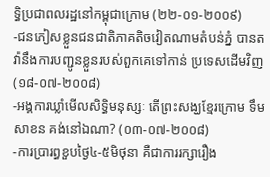ទ្ធិប្រជាពលរដ្ឋនៅកម្ពុជាក្រោម (២២-០១-២០០៩)
-ជនភៀសខ្លួនជនជាតិភាគតិចវៀតណាមតំបន់ភ្នំ បានតវ៉ានឹងការបញ្ជូនខ្លួនរបស់ពួកគេទៅកាន់ ប្រទេសដើមវិញ  (១៨-០៧-២០០៨)
-អង្គការឃ្លាំមើលសិទ្ធិមនុស្សៈ តើព្រះសង្ឃខ្មែរក្រោម ទឹម សាខន គង់នៅឯណា? (០៣-០៧-២០០៨)
-ការប្រារព្ធខួបថ្ងៃ៤-៥មិថុនា គឺជាការរក្សារឿង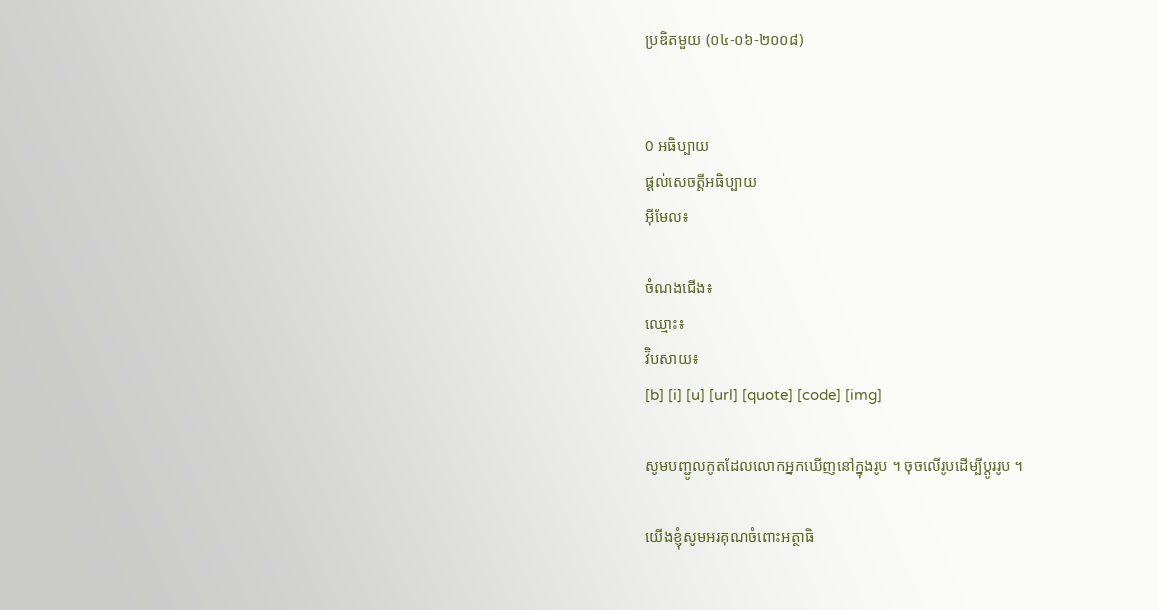ប្រឌិតមួយ (០៤-០៦-២០០៨)


0 អធិប្បាយ
ផ្តល់សេចត្តីអធិប្បាយ
អ៊ីមែល៖

ចំណងជើង៖
ឈ្មោះ៖
វ៊ិបសាយ៖
[b] [i] [u] [url] [quote] [code] [img]

សូមបញ្ជូលកូតដែលលោកអ្នកឃើញនៅក្នុងរូប ។ ចុចលើរូបដើម្បីប្តូររូប ។

យើងខ្ញុំសូមអរគុណចំពោះអត្ថាធិ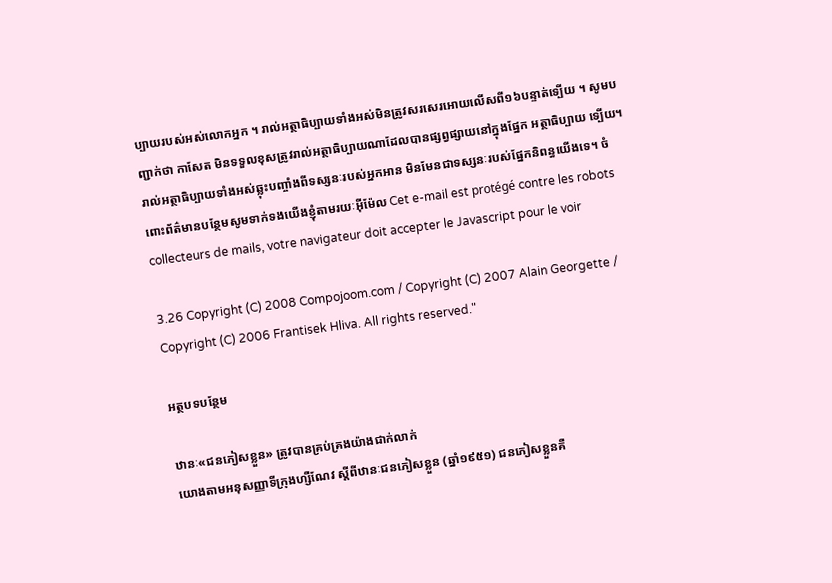ប្បាយរបស់អស់លោកអ្នក ។ រាល់អត្ថាធិប្បាយទាំងអស់មិនត្រូវសរសេរអោយលើសពី១៦បន្ទាត់ទ្បើយ ។ សូមបញ្ជាក់ថា កាសែត មិនទទួលខុសត្រូវរាល់អត្ថាធិប្បាយណាដែលបានផ្សព្វផ្សាយនៅក្នុងផ្នែក អត្ថាធិប្បាយ ទ្បើយ។ រាល់អត្ថាធិប្បាយទាំងអស់ឆ្លុះបញ្ចាំងពីទស្សនៈរបស់អ្នកអាន មិនមែនជាទស្សនៈរបស់ផ្នែកនិពន្ធយើងទេ។ ចំពោះព័ត៌មានបន្ថែមសូមទាក់ទងយើងខ្ញុំតាមរយៈអ៊ីម៉ែល Cet e-mail est protégé contre les robots collecteurs de mails, votre navigateur doit accepter le Javascript pour le voir

3.26 Copyright (C) 2008 Compojoom.com / Copyright (C) 2007 Alain Georgette / Copyright (C) 2006 Frantisek Hliva. All rights reserved."

អត្ថបទបន្ថែម

ឋានៈ«ជនភៀសខ្លួន» ត្រូវបានគ្រប់គ្រងយ៉ាងជាក់លាក់
យោងតាមអនុសញ្ញាទីក្រុងហ្សឺណែវ ស្តីពីឋានៈជនភៀសខ្លួន (ឆ្នាំ១៩៥១) ជនភៀសខ្លួនគឺ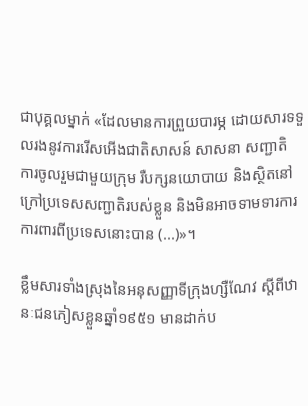ជាបុគ្គលម្នាក់ «ដែលមានការព្រួយបារម្ភ ដោយសារទទួលរងនូវការរើសអើងជាតិសាសន៍ សាសនា សញ្ជាតិ ការចូលរួមជាមួយក្រុម រឺបក្សនយោបាយ និងស្ថិតនៅក្រៅប្រទេសសញ្ជាតិរបស់ខ្លួន និងមិនអាចទាមទារការការពារពីប្រទេសនោះបាន (...)»។

ខ្លឹមសារទាំងស្រុងនៃអនុសញ្ញាទីក្រុងហ្សឺណែវ ស្តីពីឋានៈជនភៀសខ្លួនឆ្នាំ១៩៥១ មានដាក់ប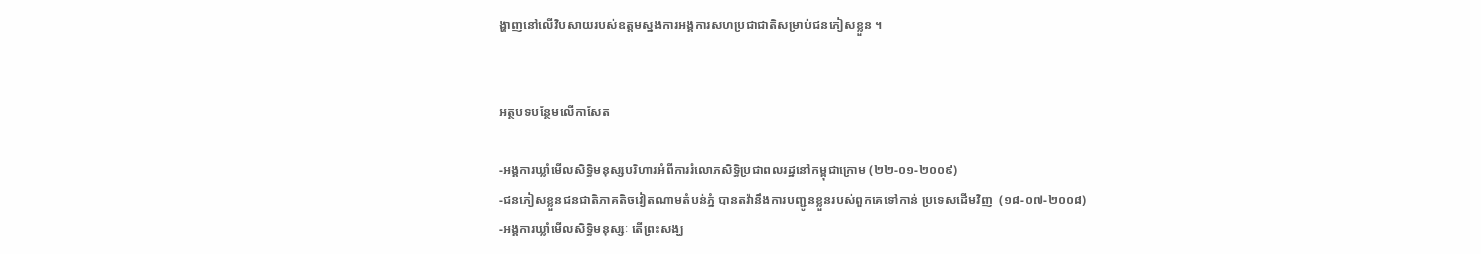ង្ហាញនៅលើវិបសាយរបស់ឧត្តមស្នងការអង្គការសហប្រជាជាតិសម្រាប់ជនភៀសខ្លួន ។


អត្ថបទបន្ថែមលើកាសែត

-អង្គការឃ្លាំមើលសិទ្ធិមនុស្សបរិហារអំពីការរំលោភសិទ្ធិប្រជាពលរដ្ឋនៅកម្ពុជាក្រោម (២២-០១-២០០៩)
-ជនភៀសខ្លួនជនជាតិភាគតិចវៀតណាមតំបន់ភ្នំ បានតវ៉ានឹងការបញ្ជូនខ្លួនរបស់ពួកគេទៅកាន់ ប្រទេសដើមវិញ  (១៨-០៧-២០០៨)
-អង្គការឃ្លាំមើលសិទ្ធិមនុស្សៈ តើព្រះសង្ឃ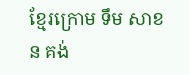ខ្មែរក្រោម ទឹម សាខន គង់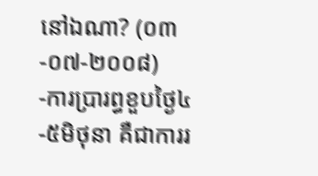នៅឯណា? (០៣-០៧-២០០៨)
-ការប្រារព្ធខួបថ្ងៃ៤-៥មិថុនា គឺជាការរ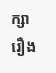ក្សារឿង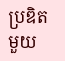ប្រឌិតមួយ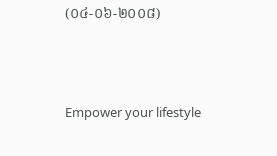(០៤-០៦-២០០៨)




Empower your lifestyle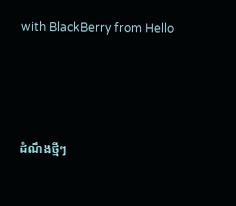with BlackBerry from Hello




ដំណឹងថ្មីៗ